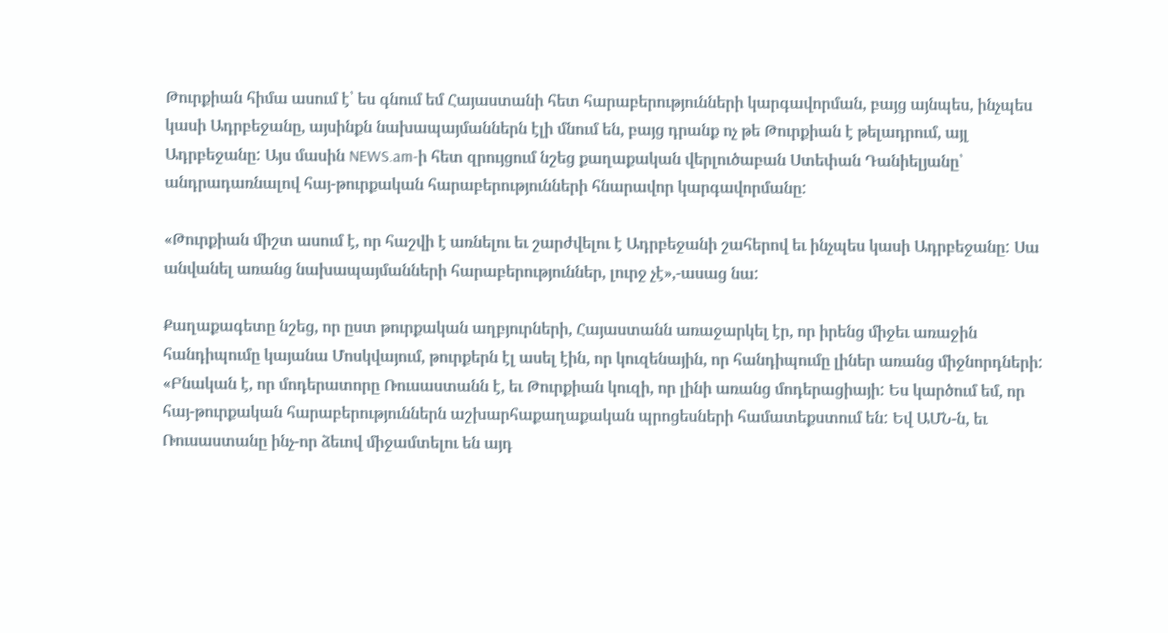Թուրքիան հիմա ասում է՝ ես գնում եմ Հայաստանի հետ հարաբերությունների կարգավորման, բայց այնպես, ինչպես կասի Ադրբեջանը, այսինքն նախապայմաններն էլի մնում են, բայց դրանք ոչ թե Թուրքիան է թելադրում, այլ Ադրբեջանը: Այս մասին NEWS.am-ի հետ զրույցում նշեց քաղաքական վերլուծաբան Ստեփան Դանիելյանը՝ անդրադառնալով հայ-թուրքական հարաբերությունների հնարավոր կարգավորմանը:

«Թուրքիան միշտ ասում է, որ հաշվի է առնելու եւ շարժվելու է Ադրբեջանի շահերով եւ ինչպես կասի Ադրբեջանը: Սա անվանել առանց նախապայմանների հարաբերություններ, լուրջ չէ»,-ասաց նա:

Քաղաքագետը նշեց, որ ըստ թուրքական աղբյուրների, Հայաստանն առաջարկել էր, որ իրենց միջեւ առաջին հանդիպումը կայանա Մոսկվայում, թուրքերն էլ ասել էին, որ կուզենային, որ հանդիպումը լիներ առանց միջնորդների: «Բնական է, որ մոդերատորը Ռուսաստանն է, եւ Թուրքիան կուզի, որ լինի առանց մոդերացիայի: Ես կարծում եմ, որ հայ-թուրքական հարաբերություններն աշխարհաքաղաքական պրոցեսների համատեքստում են: Եվ ԱՄՆ-ն, եւ Ռուսաստանը ինչ-որ ձեւով միջամտելու են այդ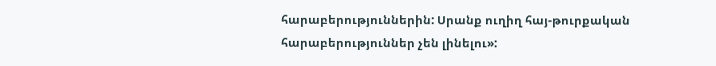հարաբերություններին: Սրանք ուղիղ հայ-թուրքական հարաբերություններ չեն լինելու»: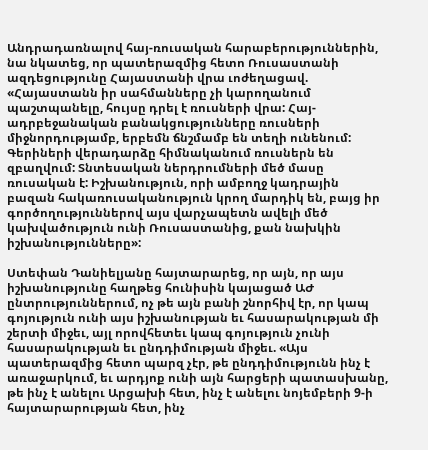Անդրադառնալով հայ-ռուսական հարաբերություններին, նա նկատեց, որ պատերազմից հետո Ռուսաստանի ազդեցությունը Հայաստանի վրա ւոժեղացավ. «Հայաստանն իր սահմանները չի կարողանում պաշտպանելը, հույսը դրել է ռուսների վրա: Հայ-ադրբեջանական բանակցությունները ռուսների միջնորդությամբ, երբեմն ճնշմամբ են տեղի ունենում: Գերիների վերադարձը հիմնականում ռուսներն են զբաղվում: Տնտեսական ներդրումների մեծ մասը ռուսական է: Իշխանություն, որի ամբողջ կադրային բազան հակառուսականություն կրող մարդիկ են, բայց իր գործողություններով այս վարչապետն ավելի մեծ կախվածություն ունի Ռուսաստանից, քան նախկին իշխանությունները»:

Ստեփան Դանիելյանը հայտարարեց, որ այն, որ այս իշխանությունը հաղթեց հունիսին կայացած ԱԺ ընտրություններում, ոչ թե այն բանի շնորհիվ էր, որ կապ գոյություն ունի այս իշխանության եւ հասարակության մի շերտի միջեւ, այլ որովհետեւ կապ գոյություն չունի հասարակության եւ ընդդիմության միջեւ. «Այս պատերազմից հետո պարզ չէր, թե ընդդիմությունն ինչ է առաջարկում, եւ արդյոք ունի այն հարցերի պատասխանը, թե ինչ է անելու Արցախի հետ, ինչ է անելու նոյեմբերի 9-ի հայտարարության հետ, ինչ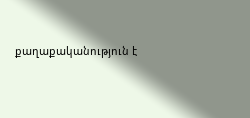քաղաքականություն է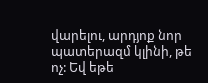վարելու, արդյոք նոր պատերազմ կլինի, թե ոչ: Եվ եթե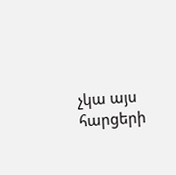չկա այս հարցերի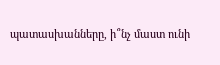պատասխանները, ի՞նչ մաստ ունի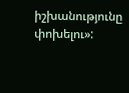իշխանությունը փոխելու»: